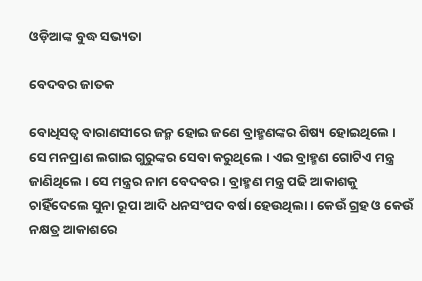ଓଡ଼ିଆଙ୍କ ବୁଦ୍ଧ ସଭ୍ୟତା

ବେଦବର ଜାତକ

ବୋଧିସତ୍ୱ ବାରାଣସୀରେ ଜନ୍ମ ହୋଇ ଜଣେ ବ୍ରାହ୍ମଣଙ୍କର ଶିଷ୍ୟ ହୋଇଥିଲେ । ସେ ମନପ୍ରାଣ ଲଗାଇ ଗୁରୁଙ୍କର ସେବା କରୁଥିଲେ । ଏଇ ବ୍ରାହ୍ମଣ ଗୋଟିଏ ମନ୍ତ୍ର ଜାଣିଥିଲେ । ସେ ମନ୍ତ୍ରର ନାମ ବେଦବର । ବ୍ରାହ୍ମଣ ମନ୍ତ୍ର ପଢି ଆକାଶକୁ ଚାହିଁଦେଲେ ସୁନା ରୂପା ଆଦି ଧନସଂପଦ ବର୍ଷା ହେଉଥିଲା । କେଉଁ ଗ୍ରହ ଓ କେଉଁ ନକ୍ଷତ୍ର ଆକାଶରେ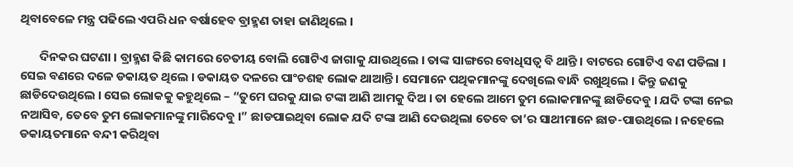ଥିବାବେଳେ ମନ୍ତ୍ର ପଢିଲେ ଏପରି ଧନ ବର୍ଷାହେବ ବ୍ରାହ୍ମଣ ତାହା ଜାଣିଥିଲେ ।

       ଦିନକର ଘଟଣା । ବ୍ରାହ୍ମଣ କିଛି କାମରେ ଚେତୀୟ ବୋଲି ଗୋଟିଏ ଜାଗାକୁ ଯାଉଥିଲେ । ତାଙ୍କ ସାଙ୍ଗରେ ବୋଧିସତ୍ୱ ବି ଥାନ୍ତି । ବାଟରେ ଗୋଟିଏ ବଣ ପଡିଲା । ସେଇ ବଣରେ ଦଳେ ଡକାୟତ ଥିଲେ । ଡକାୟତ ଦଳରେ ପାଂଚଶହ ଲୋକ ଥାଆନ୍ତି । ସେମାନେ ପଥିକମାନଙ୍କୁ ଦେଖିଲେ ବାନ୍ଧି ରଖୁଥିଲେ । କିନ୍ତୁ ଜଣକୁ ଛାଡିଦେଉଥିଲେ । ସେଇ ଲୋକକୁ କହୁଥିଲେ – “ତୁମେ ଘରକୁ ଯାଇ ଟଙ୍କା ଆଣି ଆମକୁ ଦିଅ । ତା ହେଲେ ଆମେ ତୁମ ଲୋକମାନଙ୍କୁ ଛାଡିଦେବୁ । ଯଦି ଟଙ୍କା ନେଇ ନଆସିବ, ତେବେ ତୁମ ଲୋକମାନଙ୍କୁ ମାରିଦେବୁ ।” ଛାଡପାଇଥିବା ଲୋକ ଯଦି ଟଙ୍କା ଆଣି ଦେଉଥିଲା ତେବେ ତା’ର ସାଥୀମାନେ ଛାଡ-ପାଉଥିଲେ । ନହେଲେ ଡକାୟତମାନେ ବନ୍ଦୀ କରିଥିବା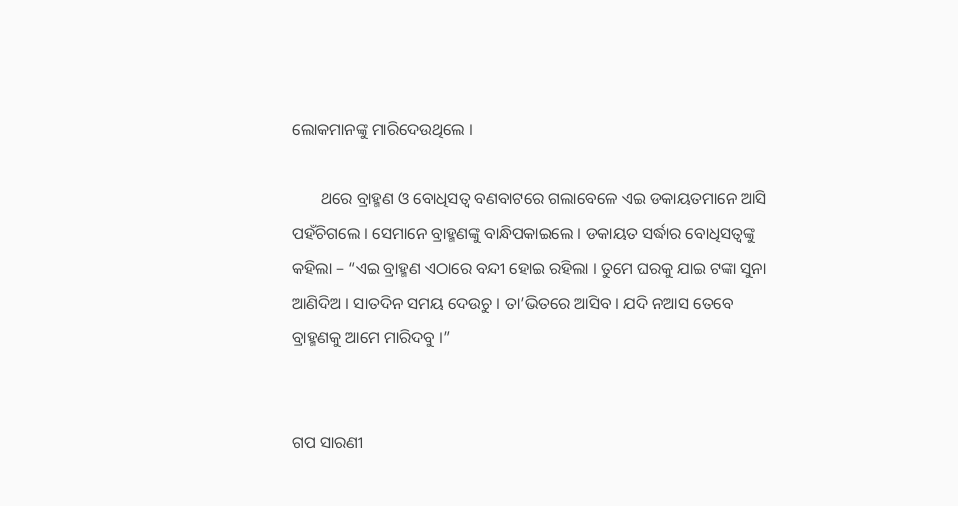ଲୋକମାନଙ୍କୁ ମାରିଦେଉଥିଲେ ।

       ଥରେ ବ୍ରାହ୍ମଣ ଓ ବୋଧିସତ୍ୱ ବଣବାଟରେ ଗଲାବେଳେ ଏଇ ଡକାୟତମାନେ ଆସି ପହଁଚିଗଲେ । ସେମାନେ ବ୍ରାହ୍ମଣଙ୍କୁ ବାନ୍ଧିପକାଇଲେ । ଡକାୟତ ସର୍ଦ୍ଧାର ବୋଧିସତ୍ୱଙ୍କୁ କହିଲା – “ଏଇ ବ୍ରାହ୍ମଣ ଏଠାରେ ବନ୍ଦୀ ହୋଇ ରହିଲା । ତୁମେ ଘରକୁ ଯାଇ ଟଙ୍କା ସୁନା ଆଣିଦିଅ । ସାତଦିନ ସମୟ ଦେଉଚୁ । ତା’ଭିତରେ ଆସିବ । ଯଦି ନଆସ ତେବେ ବ୍ରାହ୍ମଣକୁ ଆମେ ମାରିଦବୁ ।”


ଗପ ସାରଣୀ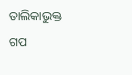ତାଲିକାଭୁକ୍ତ ଗପ